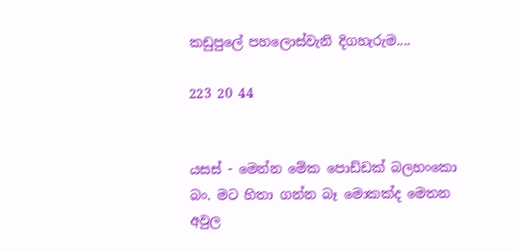කඩුපුලේ පහලොස්වැනි දිගහැරුම....

223 20 44


යසස් - මෙන්න මේක පොඩ්ඩක් බලහංකො බං. මට හිතා ගන්න බෑ මොකක්ද මෙතන අවුල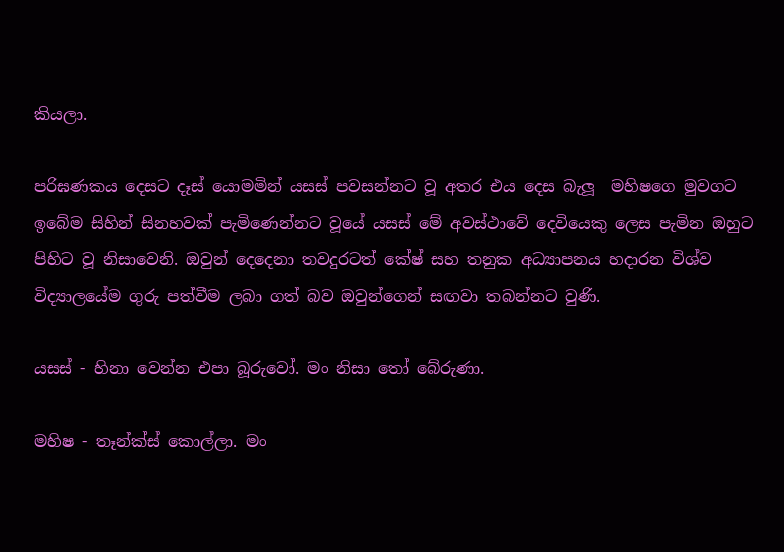කියලා.

පරිඝණකය දෙසට දෑස් යොමමින් යසස් පවසන්නට වූ අතර එය දෙස බැලූ  මහිෂගෙ මුවගට ඉබේම සිහින් සිනහවක් පැමිණෙන්නට වූයේ යසස් මේ අවස්ථාවේ දෙවියෙකු ලෙස පැමින ඔහුට පිහිට වූ නිසාවෙනි. ඔවුන් දෙදෙනා තවදුරටත් කේෂ් සහ තනුක අධ්‍යාපනය හදාරන විශ්ව විද්‍යාලයේම ගුරු පත්වීම ලබා ගත් බව ඔවුන්ගෙන් සඟවා තබන්නට වුණි.

යසස් - හිනා වෙන්න එපා බූරුවෝ. මං නිසා තෝ බේරුණා.

මහිෂ - තෑන්ක්ස් කොල්ලා. මං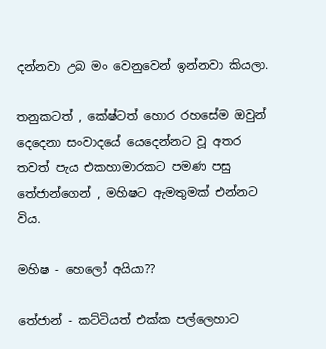දන්නවා උබ මං වෙනුවෙන් ඉන්නවා කියලා.

තනුකටත් , කේෂ්ටත් හොර රහසේම ඔවුන් දෙදෙනා සංවාදයේ යෙදෙන්නට වූ අතර තවත් පැය එකහාමාරකට පමණ පසු තේජාන්ගෙන් , මහිෂට ඇමතුමක් එන්නට විය.

මහිෂ - හෙලෝ අයියා??

තේජාන් - කට්ටියත් එක්ක පල්ලෙහාට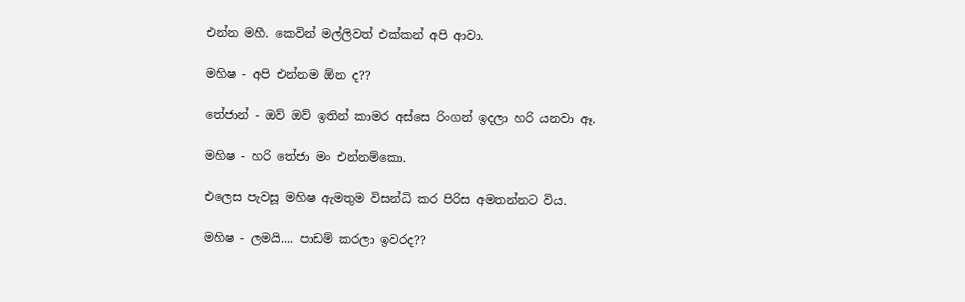එන්න මහී. කෙවින් මල්ලිවත් එක්කන් අපි ආවා.

මහිෂ - අපි එන්නම ඕන ද??

තේජාන් - ඔව් ඔව් ඉතින් කාමර අස්සෙ රිංගන් ඉදලා හරි යනවා ඈ.

මහිෂ - හරි තේජා මං එන්නම්කො.

එලෙස පැවසූ මහිෂ ඇමතුම විසන්ධි කර පිරිස අමතන්නට විය.

මහිෂ - ලමයි.... පාඩම් කරලා ඉවරද??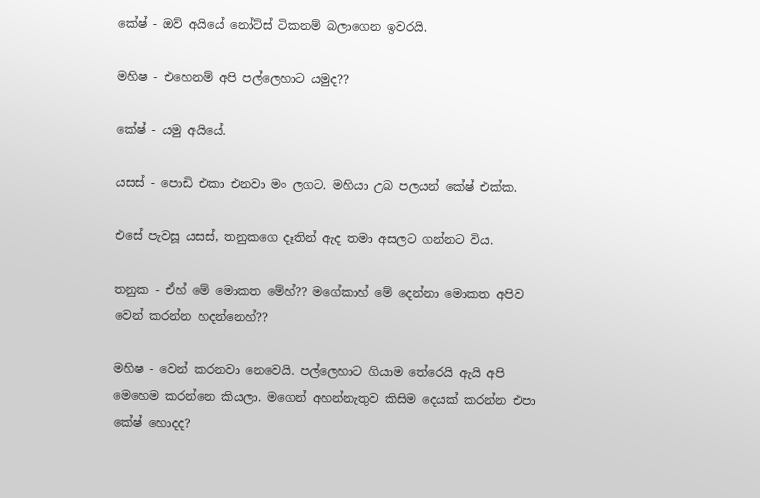කේෂ් - ඔව් අයියේ නෝට්ස් ටිකනම් බලාගෙන ඉවරයි.

මහිෂ - එහෙනම් අපි පල්ලෙහාට යමුද??

කේෂ් - යමු අයියේ.

යසස් - පොඩි එකා එනවා මං ලගට. මහියා උබ පලයන් කේෂ් එක්ක.

එසේ පැවසූ යසස්, තනුකගෙ දෑතින් ඇද තමා අසලට ගන්නට විය.

තනුක - ඒහ් මේ මොකත මේහ්?? මගේකාහ් මේ දෙන්නා මොකත අපිව වෙන් කරන්න හදන්නෙහ්??

මහිෂ - වෙන් කරනවා නෙවෙයි. පල්ලෙහාට ගියාම තේරෙයි ඇයි අපි මෙහෙම කරන්නෙ කියලා. මගෙන් අහන්නැතුව කිසිම දෙයක් කරන්න එපා කේෂ් හොදද?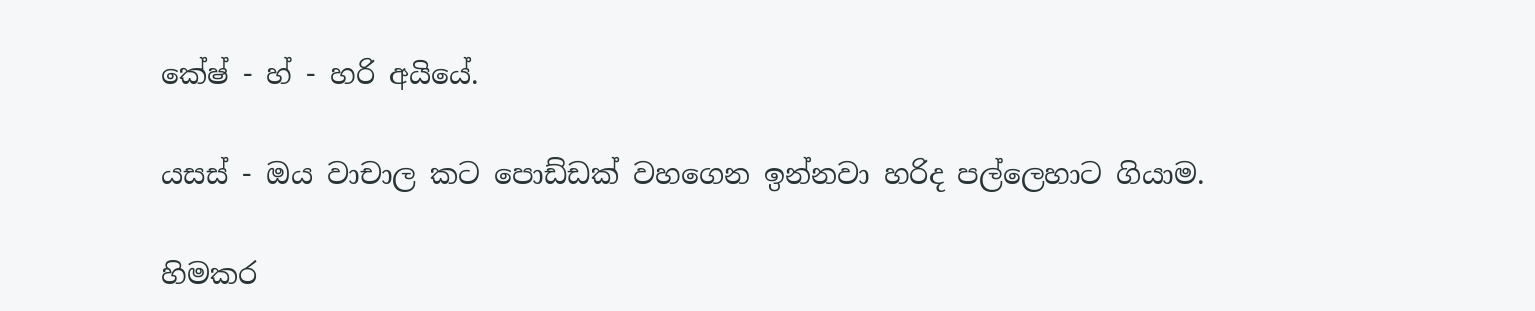කේෂ් - හ් - හරි අයියේ.

යසස් - ඔය වාචාල කට පොඩ්ඩක් වහගෙන ඉන්නවා හරිද පල්ලෙහාට ගියාම.

හිමකර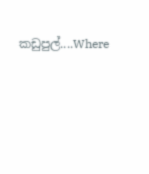කඩුපුල්....Where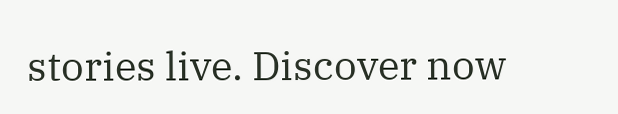stories live. Discover now